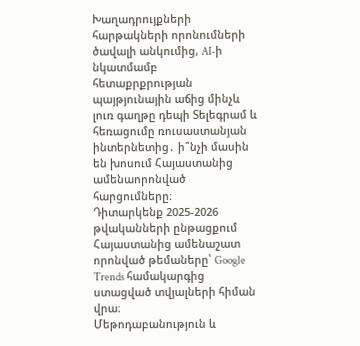Խաղադրույքների հարթակների որոնումների ծավալի անկումից, AI-ի նկատմամբ հետաքրքրության պայթյունային աճից մինչև լուռ գաղթը դեպի Տելեգրամ և հեռացումը ռուսաստանյան ինտերնետից․ ի՞նչի մասին են խոսում Հայաստանից ամենաորոնված հարցումները։
Դիտարկենք 2025-2026 թվականների ընթացքում Հայաստանից ամենաշատ որոնված թեմաները՝ Google Trends համակարգից ստացված տվյալների հիման վրա։
Մեթոդաբանություն և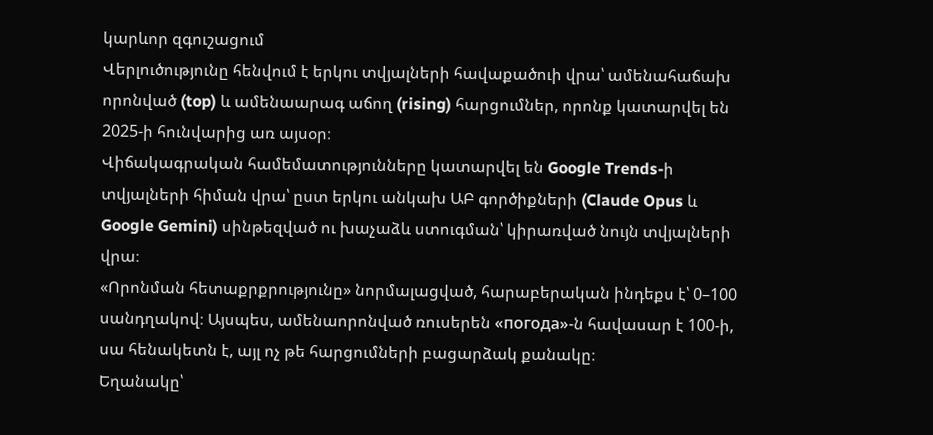կարևոր զգուշացում
Վերլուծությունը հենվում է երկու տվյալների հավաքածուի վրա՝ ամենահաճախ որոնված (top) և ամենաարագ աճող (rising) հարցումներ, որոնք կատարվել են 2025-ի հունվարից առ այսօր։
Վիճակագրական համեմատությունները կատարվել են Google Trends-ի տվյալների հիման վրա՝ ըստ երկու անկախ ԱԲ գործիքների (Claude Opus և Google Gemini) սինթեզված ու խաչաձև ստուգման՝ կիրառված նույն տվյալների վրա։
«Որոնման հետաքրքրությունը» նորմալացված, հարաբերական ինդեքս է՝ 0–100 սանդղակով։ Այսպես, ամենաորոնված ռուսերեն «погода»-ն հավասար է 100-ի, սա հենակետն է, այլ ոչ թե հարցումների բացարձակ քանակը։
Եղանակը՝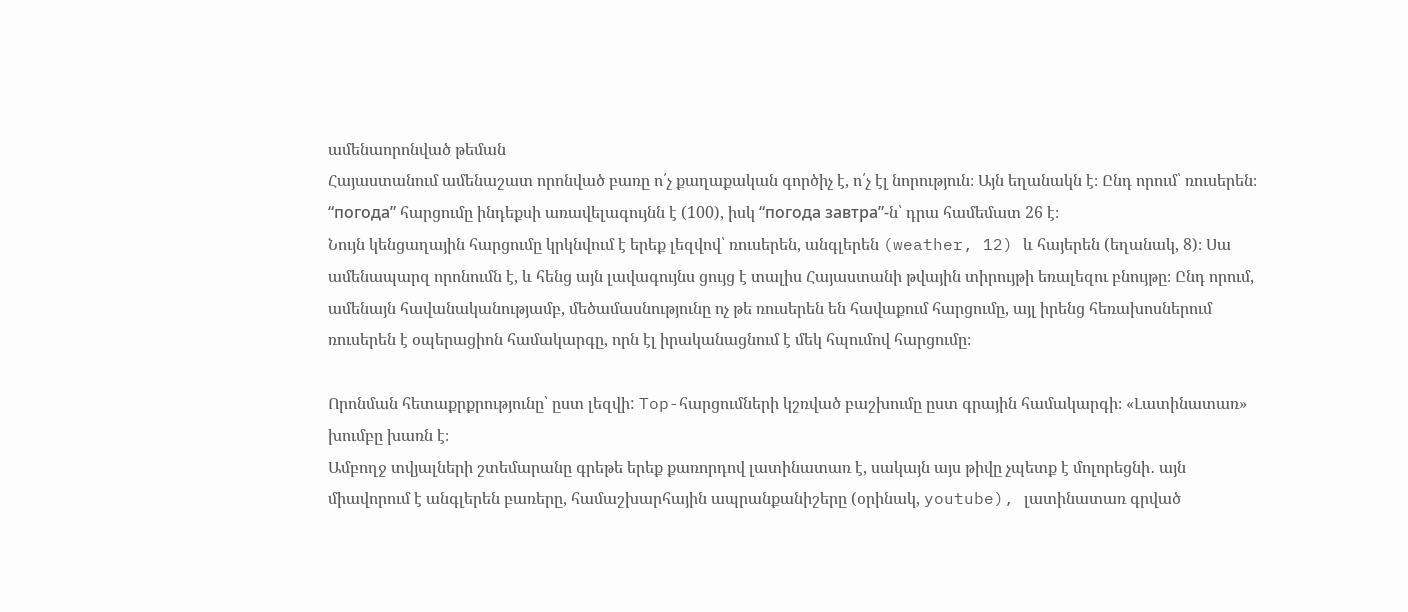ամենաորոնված թեման
Հայաստանում ամենաշատ որոնված բառը ո՛չ քաղաքական գործիչ է, ո՛չ էլ նորություն։ Այն եղանակն է։ Ընդ որում՝ ռուսերեն։ “погода” հարցումը ինդեքսի առավելագույնն է (100), իսկ “погода завтра”-ն՝ դրա համեմատ 26 է։
Նույն կենցաղային հարցումը կրկնվում է երեք լեզվով՝ ռուսերեն, անգլերեն (weather, 12) և հայերեն (եղանակ, 8)։ Սա ամենապարզ որոնումն է, և հենց այն լավագույնս ցույց է տալիս Հայաստանի թվային տիրույթի եռալեզու բնույթը։ Ընդ որում, ամենայն հավանականությամբ, մեծամասնությունը ոչ թե ռուսերեն են հավաքում հարցումը, այլ իրենց հեռախոսներում ռուսերեն է օպերացիոն համակարգը, որն էլ իրականացնում է մեկ հպումով հարցումը։

Որոնման հետաքրքրությունը՝ ըստ լեզվի: Top-հարցումների կշռված բաշխումը ըստ գրային համակարգի։ «Լատինատառ» խումբը խառն է։
Ամբողջ տվյալների շտեմարանը գրեթե երեք քառորդով լատինատառ է, սակայն այս թիվը չպետք է մոլորեցնի․ այն միավորում է անգլերեն բառերը, համաշխարհային ապրանքանիշերը (օրինակ, youtube), լատինատառ գրված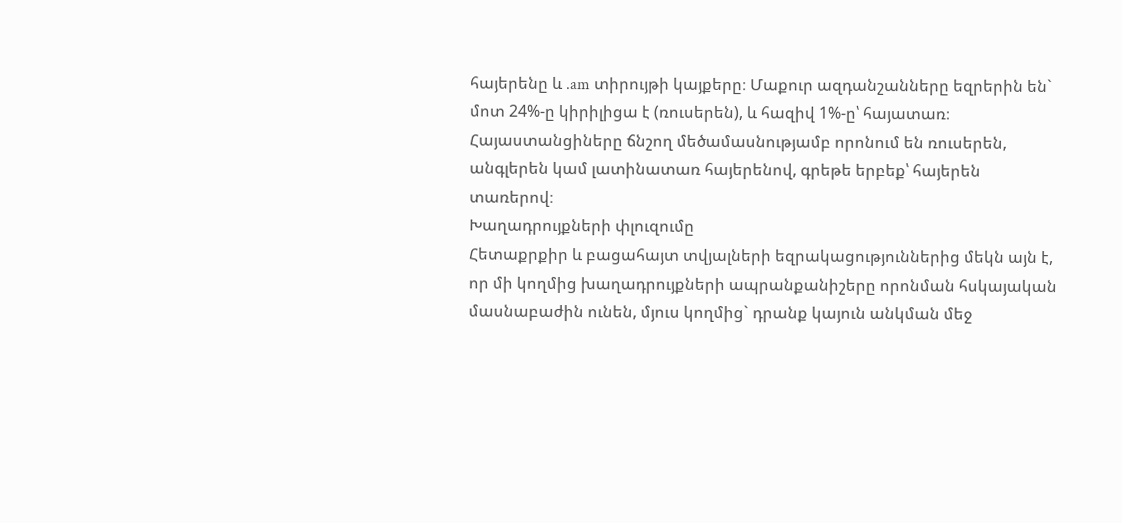հայերենը և .am տիրույթի կայքերը։ Մաքուր ազդանշանները եզրերին են` մոտ 24%-ը կիրիլիցա է (ռուսերեն), և հազիվ 1%-ը՝ հայատառ։ Հայաստանցիները ճնշող մեծամասնությամբ որոնում են ռուսերեն, անգլերեն կամ լատինատառ հայերենով, գրեթե երբեք՝ հայերեն տառերով։
Խաղադրույքների փլուզումը
Հետաքրքիր և բացահայտ տվյալների եզրակացություններից մեկն այն է, որ մի կողմից խաղադրույքների ապրանքանիշերը որոնման հսկայական մասնաբաժին ունեն, մյուս կողմից` դրանք կայուն անկման մեջ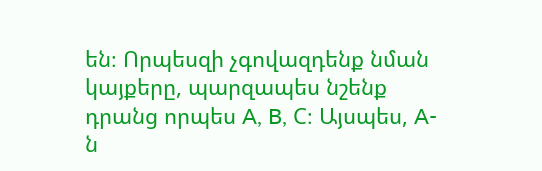են։ Որպեսզի չգովազդենք նման կայքերը, պարզապես նշենք դրանց որպես A, B, C։ Այսպես, A-ն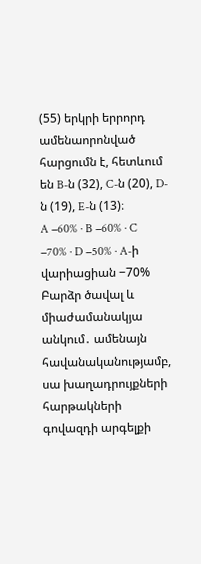(55) երկրի երրորդ ամենաորոնված հարցումն է, հետևում են B-ն (32), C-ն (20), D-ն (19), E-ն (13)։
A −60% · B −60% · C −70% · D −50% · A-ի վարիացիան −70%
Բարձր ծավալ և միաժամանակյա անկում․ ամենայն հավանականությամբ, սա խաղադրույքների հարթակների գովազդի արգելքի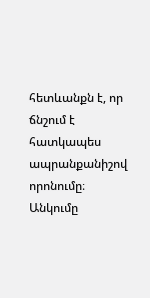հետևանքն է, որ ճնշում է հատկապես ապրանքանիշով որոնումը։ Անկումը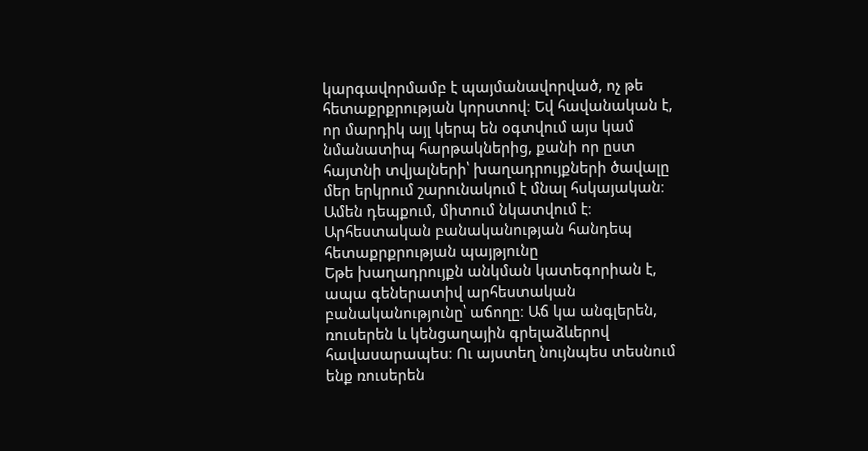կարգավորմամբ է պայմանավորված, ոչ թե հետաքրքրության կորստով։ Եվ հավանական է, որ մարդիկ այլ կերպ են օգտվում այս կամ նմանատիպ հարթակներից, քանի որ ըստ հայտնի տվյալների՝ խաղադրույքների ծավալը մեր երկրում շարունակում է մնալ հսկայական։ Ամեն դեպքում, միտում նկատվում է։
Արհեստական բանականության հանդեպ հետաքրքրության պայթյունը
Եթե խաղադրույքն անկման կատեգորիան է, ապա գեներատիվ արհեստական բանականությունը՝ աճողը։ Աճ կա անգլերեն, ռուսերեն և կենցաղային գրելաձևերով հավասարապես։ Ու այստեղ նույնպես տեսնում ենք ռուսերեն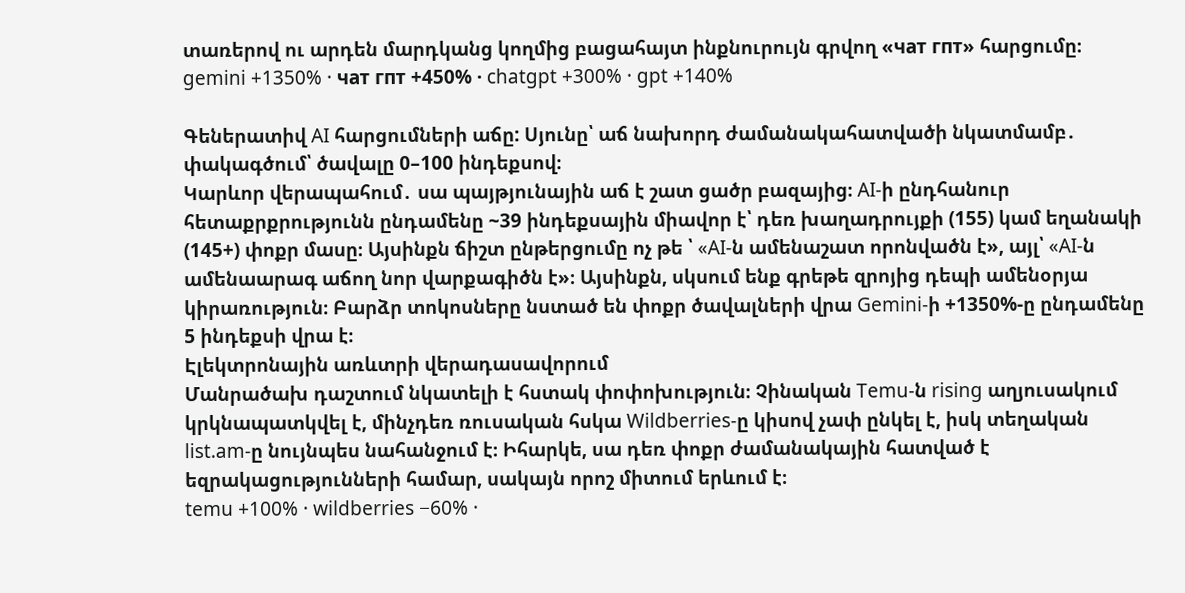տառերով ու արդեն մարդկանց կողմից բացահայտ ինքնուրույն գրվող «чат гпт» հարցումը։
gemini +1350% · чат гпт +450% · chatgpt +300% · gpt +140%

Գեներատիվ AI հարցումների աճը: Սյունը՝ աճ նախորդ ժամանակահատվածի նկատմամբ․ փակագծում՝ ծավալը 0–100 ինդեքսով։
Կարևոր վերապահում․ սա պայթյունային աճ է շատ ցածր բազայից։ AI-ի ընդհանուր հետաքրքրությունն ընդամենը ~39 ինդեքսային միավոր է՝ դեռ խաղադրույքի (155) կամ եղանակի (145+) փոքր մասը։ Այսինքն ճիշտ ընթերցումը ոչ թե ՝ «AI-ն ամենաշատ որոնվածն է», այլ՝ «AI-ն ամենաարագ աճող նոր վարքագիծն է»։ Այսինքն, սկսում ենք գրեթե զրոյից դեպի ամենօրյա կիրառություն։ Բարձր տոկոսները նստած են փոքր ծավալների վրա Gemini-ի +1350%-ը ընդամենը 5 ինդեքսի վրա է։
Էլեկտրոնային առևտրի վերադասավորում
Մանրածախ դաշտում նկատելի է հստակ փոփոխություն։ Չինական Temu-ն rising աղյուսակում կրկնապատկվել է, մինչդեռ ռուսական հսկա Wildberries-ը կիսով չափ ընկել է, իսկ տեղական list.am-ը նույնպես նահանջում է։ Իհարկե, սա դեռ փոքր ժամանակային հատված է եզրակացությունների համար, սակայն որոշ միտում երևում է։
temu +100% · wildberries −60% ·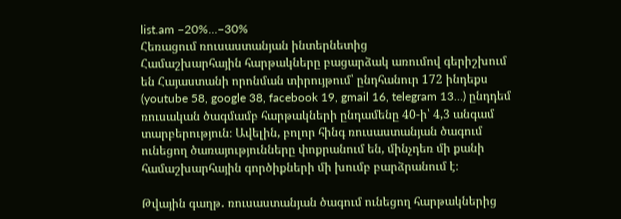list.am −20%…−30%
Հեռացում ռուսաստանյան ինտերնետից
Համաշխարհային հարթակները բացարձակ առումով գերիշխում են Հայաստանի որոնման տիրույթում՝ ընդհանուր 172 ինդեքս (youtube 58, google 38, facebook 19, gmail 16, telegram 13…) ընդդեմ ռուսական ծագմամբ հարթակների ընդամենը 40-ի՝ 4,3 անգամ տարբերություն։ Ավելին, բոլոր հինգ ռուսաստանյան ծագում ունեցող ծառայությունները փոքրանում են, մինչդեռ մի քանի համաշխարհային գործիքների մի խումբ բարձրանում է։

Թվային գաղթ․ ռուսաստանյան ծագում ունեցող հարթակներից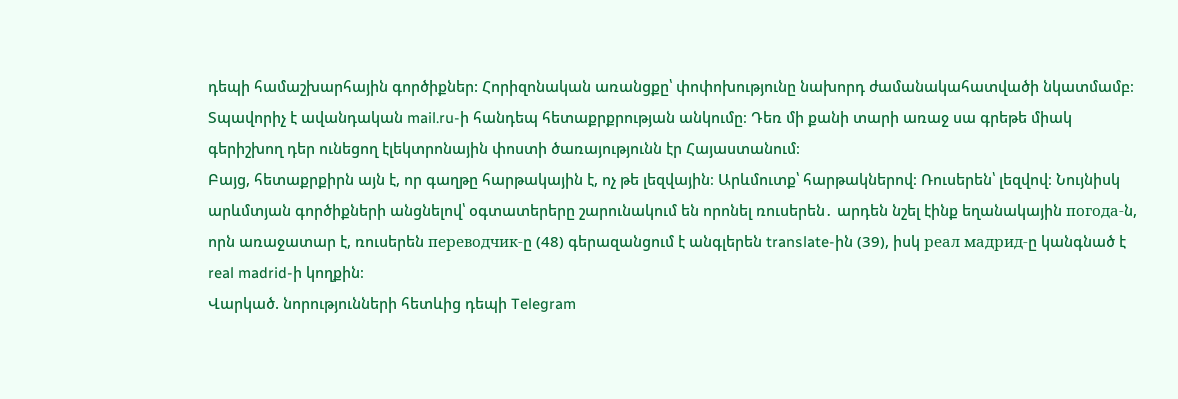դեպի համաշխարհային գործիքներ: Հորիզոնական առանցքը՝ փոփոխությունը նախորդ ժամանակահատվածի նկատմամբ։
Տպավորիչ է ավանդական mail.ru-ի հանդեպ հետաքրքրության անկումը։ Դեռ մի քանի տարի առաջ սա գրեթե միակ գերիշխող դեր ունեցող էլեկտրոնային փոստի ծառայությունն էր Հայաստանում։
Բայց, հետաքրքիրն այն է, որ գաղթը հարթակային է, ոչ թե լեզվային։ Արևմուտք՝ հարթակներով։ Ռուսերեն՝ լեզվով։ Նույնիսկ արևմտյան գործիքների անցնելով՝ օգտատերերը շարունակում են որոնել ռուսերեն․ արդեն նշել էինք եղանակային погода-ն, որն առաջատար է, ռուսերեն переводчик-ը (48) գերազանցում է անգլերեն translate-ին (39), իսկ реал мадрид-ը կանգնած է real madrid-ի կողքին։
Վարկած. նորությունների հետևից դեպի Telegram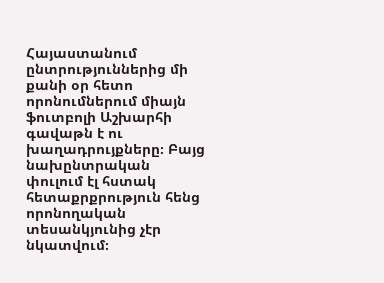Հայաստանում ընտրություններից մի քանի օր հետո որոնումներում միայն ֆուտբոլի Աշխարհի գավաթն է ու խաղադրույքները։ Բայց նախընտրական փուլում էլ հստակ հետաքրքրություն հենց որոնողական տեսանկյունից չէր նկատվում։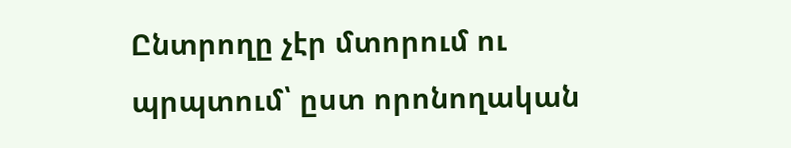Ընտրողը չէր մտորում ու պրպտում՝ ըստ որոնողական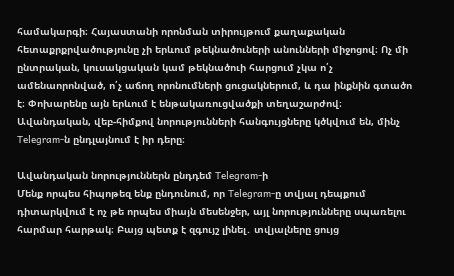համակարգի։ Հայաստանի որոնման տիրույթում քաղաքական հետաքրքրվածությունը չի երևում թեկնածուների անունների միջոցով։ Ոչ մի ընտրական, կուսակցական կամ թեկնածուի հարցում չկա ո՛չ ամենաորոնված, ո՛չ աճող որոնումների ցուցակներում, և դա ինքնին գտածո է։ Փոխարենը այն երևում է ենթակառուցվածքի տեղաշարժով։ Ավանդական, վեբ-հիմքով նորությունների հանգույցները կծկվում են, մինչ Telegram-ն ընդլայնում է իր դերը։

Ավանդական նորություններն ընդդեմ Telegram-ի
Մենք որպես հիպոթեզ ենք ընդունում, որ Telegram-ը տվյալ դեպքում դիտարկվում է ոչ թե որպես միայն մեսենջեր, այլ նորությունները սպառելու հարմար հարթակ։ Բայց պետք է զգույշ լինել․ տվյալները ցույց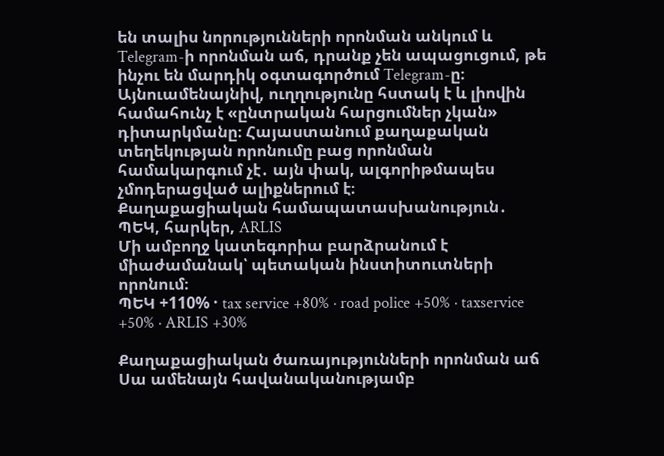են տալիս նորությունների որոնման անկում և Telegram-ի որոնման աճ, դրանք չեն ապացուցում, թե ինչու են մարդիկ օգտագործում Telegram-ը։ Այնուամենայնիվ, ուղղությունը հստակ է և լիովին համահունչ է «ընտրական հարցումներ չկան» դիտարկմանը։ Հայաստանում քաղաքական տեղեկության որոնումը բաց որոնման համակարգում չէ․ այն փակ, ալգորիթմապես չմոդերացված ալիքներում է։
Քաղաքացիական համապատասխանություն․ ՊԵԿ, հարկեր, ARLIS
Մի ամբողջ կատեգորիա բարձրանում է միաժամանակ՝ պետական ինստիտուտների որոնում։
ՊԵԿ +110% · tax service +80% · road police +50% · taxservice +50% · ARLIS +30%

Քաղաքացիական ծառայությունների որոնման աճ
Սա ամենայն հավանականությամբ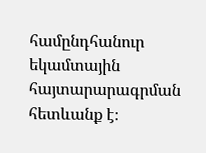համընդհանուր եկամտային հայտարարագրման հետևանք է։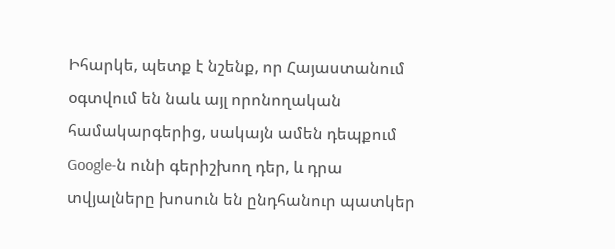Իհարկե, պետք է նշենք, որ Հայաստանում օգտվում են նաև այլ որոնողական համակարգերից, սակայն ամեն դեպքում Google-ն ունի գերիշխող դեր, և դրա տվյալները խոսուն են ընդհանուր պատկեր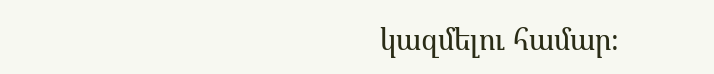կազմելու համար։